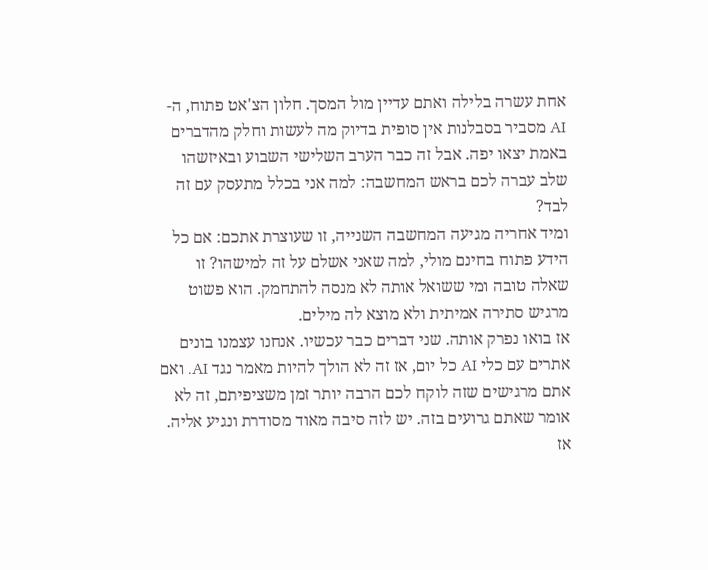אחת עשרה בלילה ואתם עדיין מול המסך. חלון הצ'אט פתוח, ה-AI מסביר בסבלנות אין סופית בדיוק מה לעשות וחלק מהדברים באמת יצאו יפה. אבל זה כבר הערב השלישי השבוע ובאיזשהו שלב עברה לכם בראש המחשבה: למה אני בכלל מתעסק עם זה לבד?
ומיד אחריה מגיעה המחשבה השנייה, זו שעוצרת אתכם: אם כל הידע פתוח בחינם מולי, למה שאני אשלם על זה למישהו? זו שאלה טובה ומי ששואל אותה לא מנסה להתחמק. הוא פשוט מרגיש סתירה אמיתית ולא מוצא לה מילים.
אז בואו נפרק אותה. שני דברים כבר עכשיו. אנחנו עצמנו בונים אתרים עם כלי AI כל יום, אז זה לא הולך להיות מאמר נגד AI. ואם אתם מרגישים שזה לוקח לכם הרבה יותר זמן משציפיתם, זה לא אומר שאתם גרועים בזה. יש לזה סיבה מאוד מסודרת ונגיע אליה.
אז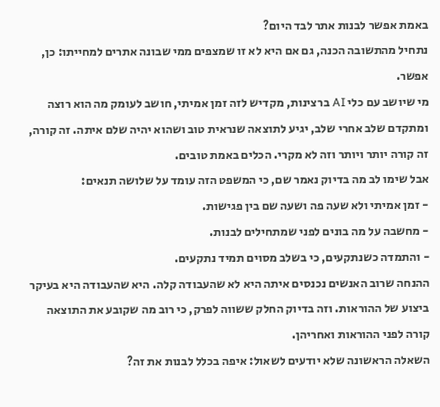באמת אפשר לבנות אתר לבד היום?
נתחיל מהתשובה הכנה, גם אם היא לא זו שמצפים ממי שבונה אתרים למחייתו: כן, אפשר.
מי שיושב עם כלי AI ברצינות, מקדיש לזה זמן אמיתי, חושב לעומק מה הוא רוצה ומתקדם שלב אחרי שלב, יגיע לתוצאה שנראית טוב ושהוא יהיה שלם איתה. זה קורה, זה קורה יותר ויותר וזה לא מקרי. הכלים באמת טובים.
אבל שימו לב מה בדיוק נאמר שם, כי המשפט הזה עומד על שלושה תנאים:
- זמן אמיתי ולא שעה פה ושעה שם בין פגישות.
- מחשבה על מה בונים לפני שמתחילים לבנות.
- והתמדה כשנתקעים, כי בשלב מסוים תמיד נתקעים.
ההנחה שרוב האנשים נכנסים איתה היא לא שהעבודה קלה. היא שהעבודה היא בעיקר ביצוע של ההוראות. וזה בדיוק החלק ששווה לפרק, כי רוב מה שקובע את התוצאה קורה לפני ההוראות ואחריהן.
השאלה הראשונה שלא יודעים לשאול: איפה בכלל לבנות את זה?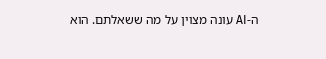ה-AI עונה מצוין על מה ששאלתם. הוא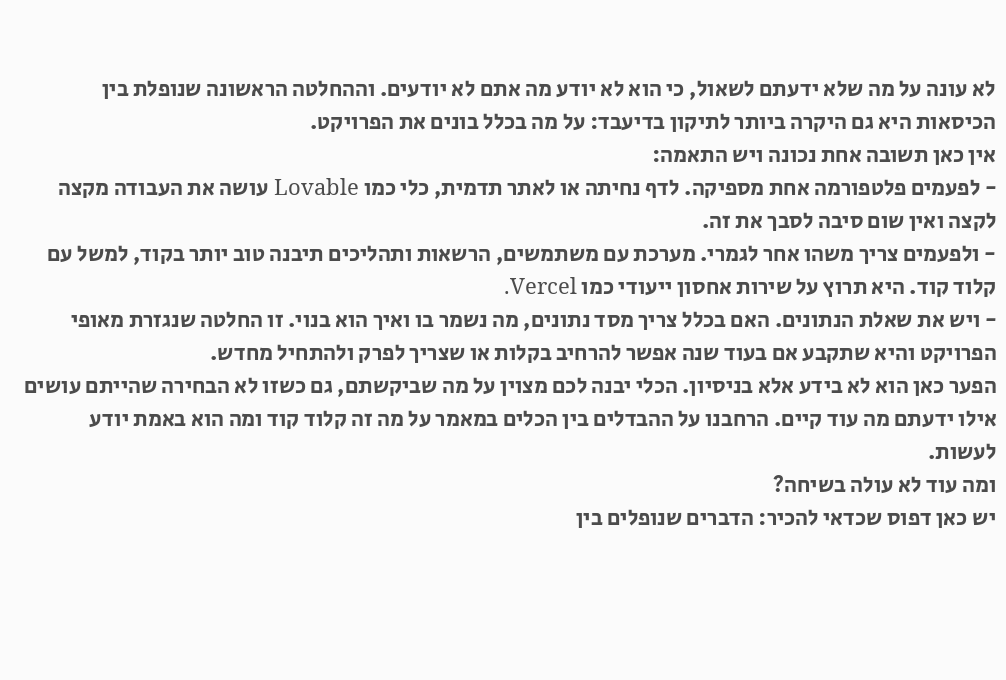לא עונה על מה שלא ידעתם לשאול, כי הוא לא יודע מה אתם לא יודעים. וההחלטה הראשונה שנופלת בין הכיסאות היא גם היקרה ביותר לתיקון בדיעבד: על מה בכלל בונים את הפרויקט.
אין כאן תשובה אחת נכונה ויש התאמה:
- לפעמים פלטפורמה אחת מספיקה. לדף נחיתה או לאתר תדמית, כלי כמו Lovable עושה את העבודה מקצה לקצה ואין שום סיבה לסבך את זה.
- ולפעמים צריך משהו אחר לגמרי. מערכת עם משתמשים, הרשאות ותהליכים תיבנה טוב יותר בקוד, למשל עם קלוד קוד. היא תרוץ על שירות אחסון ייעודי כמו Vercel.
- ויש את שאלת הנתונים. האם בכלל צריך מסד נתונים, מה נשמר בו ואיך הוא בנוי. זו החלטה שנגזרת מאופי הפרויקט והיא שתקבע אם בעוד שנה אפשר להרחיב בקלות או שצריך לפרק ולהתחיל מחדש.
הפער כאן הוא לא בידע אלא בניסיון. הכלי יבנה לכם מצוין על מה שביקשתם, גם כשזו לא הבחירה שהייתם עושים אילו ידעתם מה עוד קיים. הרחבנו על ההבדלים בין הכלים במאמר על מה זה קלוד קוד ומה הוא באמת יודע לעשות.
ומה עוד לא עולה בשיחה?
יש כאן דפוס שכדאי להכיר: הדברים שנופלים בין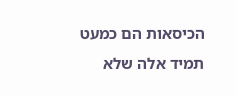הכיסאות הם כמעט תמיד אלה שלא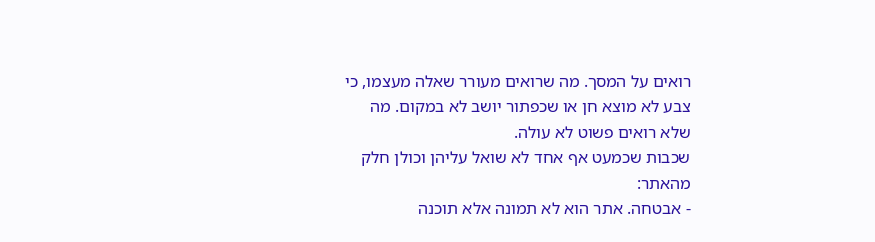רואים על המסך. מה שרואים מעורר שאלה מעצמו, כי צבע לא מוצא חן או שכפתור יושב לא במקום. מה שלא רואים פשוט לא עולה.
שכבות שכמעט אף אחד לא שואל עליהן וכולן חלק מהאתר:
- אבטחה. אתר הוא לא תמונה אלא תוכנה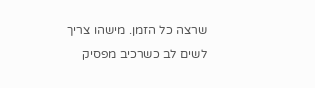שרצה כל הזמן. מישהו צריך לשים לב כשרכיב מפסיק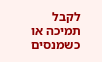לקבל תמיכה או כשמנסים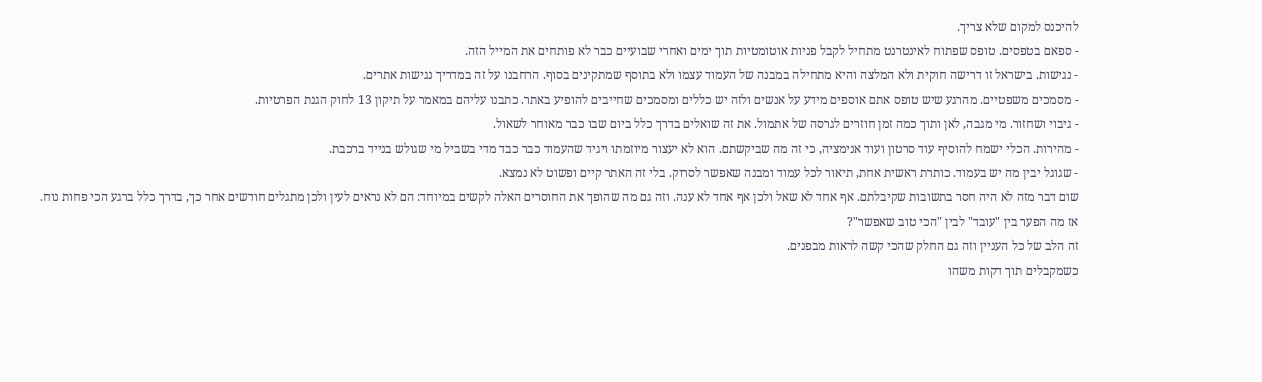להיכנס למקום שלא צריך.
- ספאם בטפסים. טופס שפתוח לאינטרנט מתחיל לקבל פניות אוטומטיות תוך ימים ואחרי שבועיים כבר לא פותחים את המייל הזה.
- נגישות. בישראל זו דרישה חוקית ולא המלצה והיא מתחילה במבנה של העמוד עצמו ולא בתוסף שמתקינים בסוף. הרחבנו על זה במדריך נגישות אתרים.
- מסמכים משפטיים. מהרגע שיש טופס אתם אוספים מידע על אנשים ולזה יש כללים ומסמכים שחייבים להופיע באתר. כתבנו עליהם במאמר על תיקון 13 לחוק הגנת הפרטיות.
- גיבוי ושחזור. מי מגבה, לאן ותוך כמה זמן חוזרים לגרסה של אתמול. את זה שואלים בדרך כלל ביום שבו כבר מאוחר לשאול.
- מהירות. הכלי ישמח להוסיף עוד סרטון ועוד אנימציה, כי זה מה שביקשתם. הוא לא יעצור מיוזמתו ויגיד שהעמוד כבר כבד מדי בשביל מי שגולש בנייד ברכבת.
- שגוגל יבין מה יש בעמוד. כותרת ראשית אחת, תיאור לכל עמוד ומבנה שאפשר לסרוק. בלי זה האתר קיים ופשוט לא נמצא.
שום דבר מזה לא היה חסר בתשובות שקיבלתם. אף אחד לא שאל ולכן אף אחד לא ענה. וזה גם מה שהופך את החוסרים האלה לקשים במיוחד: הם לא נראים לעין ולכן מתגלים חודשים אחר כך, בדרך כלל ברגע הכי פחות נוח.
אז מה הפער בין "עובד" לבין "הכי טוב שאפשר"?
זה הלב של כל העניין וזה גם החלק שהכי קשה לראות מבפנים.
כשמקבלים תוך דקות משהו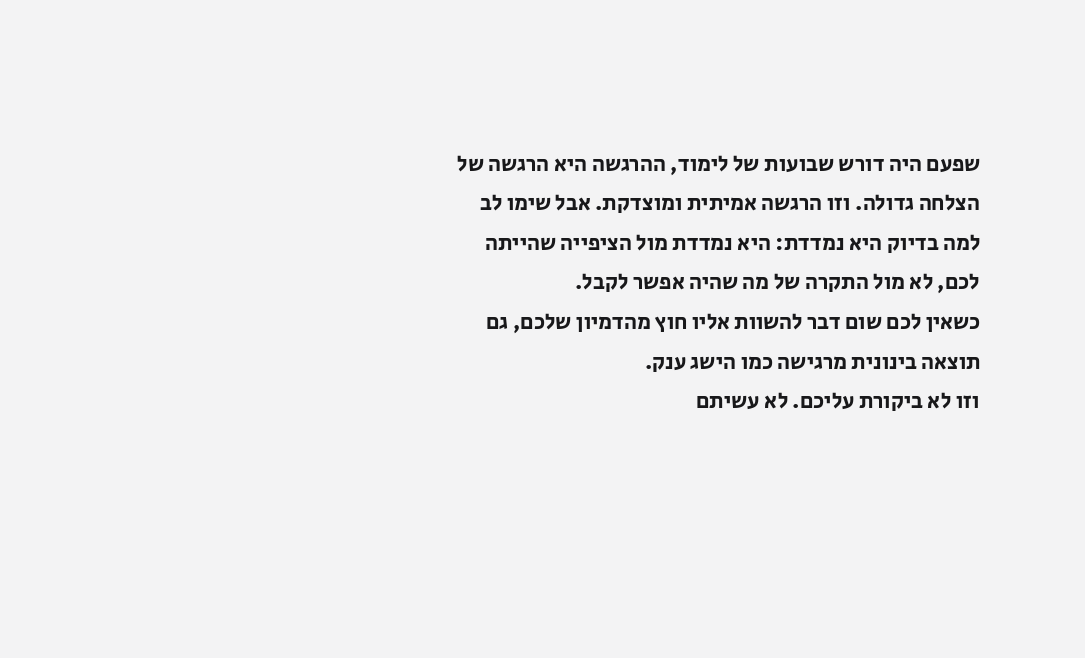שפעם היה דורש שבועות של לימוד, ההרגשה היא הרגשה של הצלחה גדולה. וזו הרגשה אמיתית ומוצדקת. אבל שימו לב למה בדיוק היא נמדדת: היא נמדדת מול הציפייה שהייתה לכם, לא מול התקרה של מה שהיה אפשר לקבל.
כשאין לכם שום דבר להשוות אליו חוץ מהדמיון שלכם, גם תוצאה בינונית מרגישה כמו הישג ענק.
וזו לא ביקורת עליכם. לא עשיתם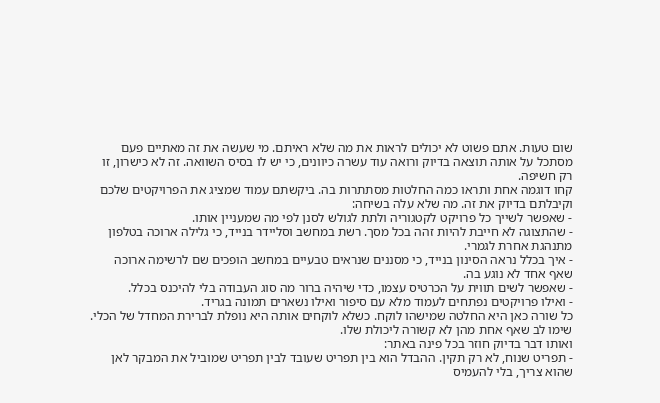שום טעות. אתם פשוט לא יכולים לראות את מה שלא ראיתם. מי שעשה את זה מאתיים פעם מסתכל על אותה תוצאה בדיוק ורואה עוד עשרה כיוונים, כי יש לו בסיס השוואה. זה לא כישרון, זו רק חשיפה.
קחו דוגמה אחת ותראו כמה החלטות מסתתרות בה. ביקשתם עמוד שמציג את הפרויקטים שלכם וקיבלתם בדיוק את זה. מה שלא עלה בשיחה:
- שאפשר לשייך כל פרויקט לקטגוריה ולתת לגולש לסנן לפי מה שמעניין אותו.
- שהתצוגה לא חייבת להיות זהה בכל מסך. רשת במחשב וסליידר בנייד, כי גלילה ארוכה בטלפון מתנהגת אחרת לגמרי.
- איך בכלל נראה הסינון בנייד, כי מסננים שנראים טבעיים במחשב הופכים שם לרשימה ארוכה שאף אחד לא נוגע בה.
- שאפשר לשים תווית על הכרטיס עצמו, כדי שיהיה ברור מה סוג העבודה בלי להיכנס בכלל.
- ואילו פרויקטים נפתחים לעמוד מלא עם סיפור ואילו נשארים תמונה בגריד.
כל שורה כאן היא החלטה שמישהו לוקח. כשלא לוקחים אותה היא נופלת לברירת המחדל של הכלי. שימו לב שאף אחת מהן לא קשורה ליכולת שלו.
ואותו דבר בדיוק חוזר בכל פינה באתר:
- תפריט שנוח, לא רק תקין. ההבדל הוא בין תפריט שעובד לבין תפריט שמוביל את המבקר לאן שהוא צריך, בלי להעמיס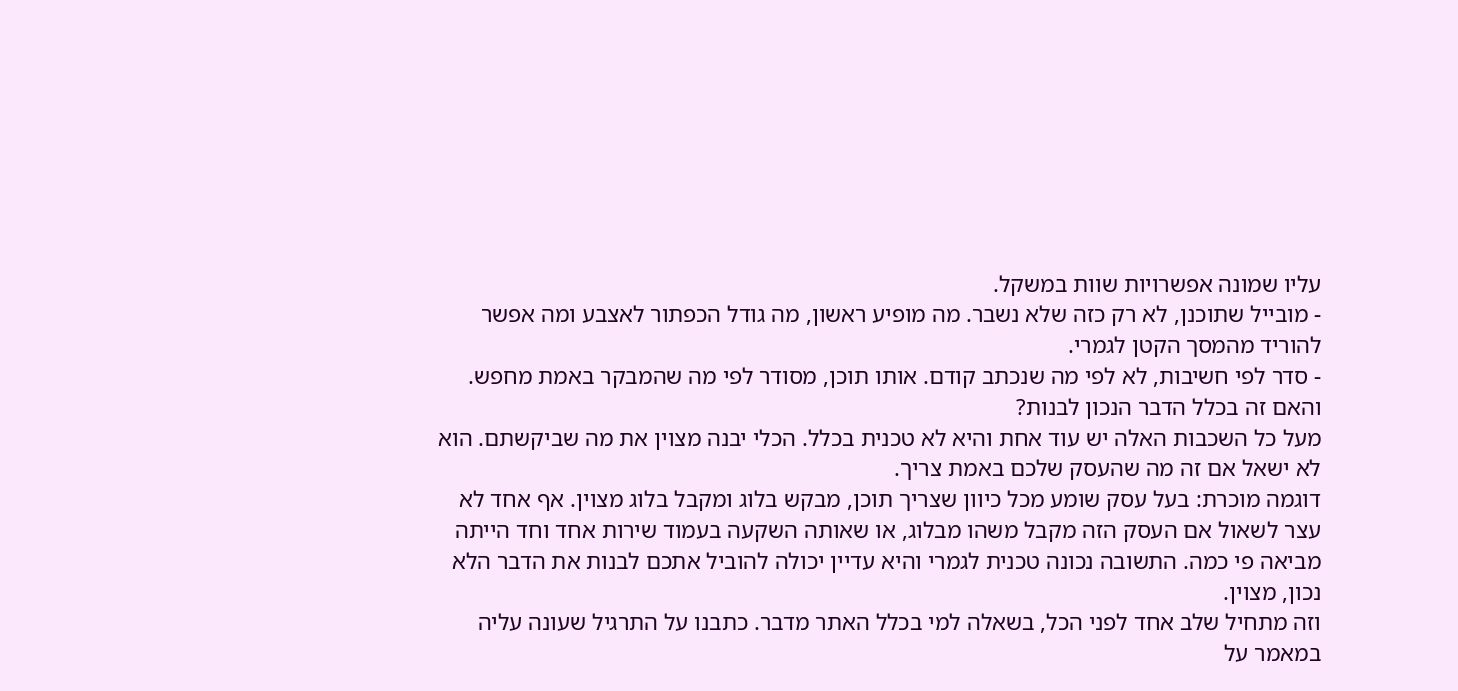עליו שמונה אפשרויות שוות במשקל.
- מובייל שתוכנן, לא רק כזה שלא נשבר. מה מופיע ראשון, מה גודל הכפתור לאצבע ומה אפשר להוריד מהמסך הקטן לגמרי.
- סדר לפי חשיבות, לא לפי מה שנכתב קודם. אותו תוכן, מסודר לפי מה שהמבקר באמת מחפש.
והאם זה בכלל הדבר הנכון לבנות?
מעל כל השכבות האלה יש עוד אחת והיא לא טכנית בכלל. הכלי יבנה מצוין את מה שביקשתם. הוא לא ישאל אם זה מה שהעסק שלכם באמת צריך.
דוגמה מוכרת: בעל עסק שומע מכל כיוון שצריך תוכן, מבקש בלוג ומקבל בלוג מצוין. אף אחד לא עצר לשאול אם העסק הזה מקבל משהו מבלוג, או שאותה השקעה בעמוד שירות אחד וחד הייתה מביאה פי כמה. התשובה נכונה טכנית לגמרי והיא עדיין יכולה להוביל אתכם לבנות את הדבר הלא נכון, מצוין.
וזה מתחיל שלב אחד לפני הכל, בשאלה למי בכלל האתר מדבר. כתבנו על התרגיל שעונה עליה במאמר על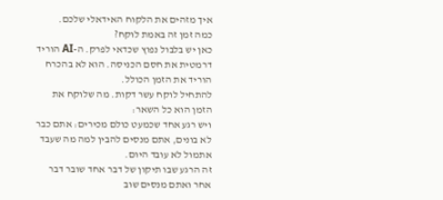איך מזהים את הלקוח האידאלי שלכם.
כמה זמן זה באמת לוקח?
כאן יש בלבול נפוץ שכדאי לפרק. ה-AI הוריד דרמטית את חסם הכניסה. הוא לא בהכרח הוריד את הזמן הכולל.
להתחיל לוקח עשר דקות. מה שלוקח את הזמן הוא כל השאר:
ויש רגע אחד שכמעט כולם מכירים: אתם כבר לא בונים, אתם מנסים להבין למה מה שעבד אתמול לא עובד היום.
זה הרגע שבו תיקון של דבר אחד שובר דבר אחר ואתם מנסים שוב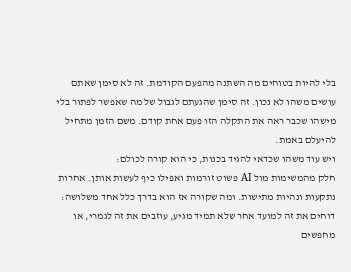בלי להיות בטוחים מה השתנה מהפעם הקודמת. זה לא סימן שאתם עושים משהו לא נכון. זה סימן שהגעתם לגבול של מה שאפשר לפתור בלי מישהו שכבר ראה את התקלה הזו פעם אחת קודם. משם הזמן מתחיל להיעלם באמת.
ויש עוד משהו שכדאי להגיד בכנות, כי הוא קורה לכולם:
חלק מהמשימות מול AI פשוט זורמות ואפילו כיף לעשות אותן. אחרות נתקעות ונהיות מתישות. ומה שקורה אז הוא בדרך כלל אחד משלושה: דוחים את זה למועד אחר שלא תמיד מגיע, עוזבים את זה לגמרי, או מחפשים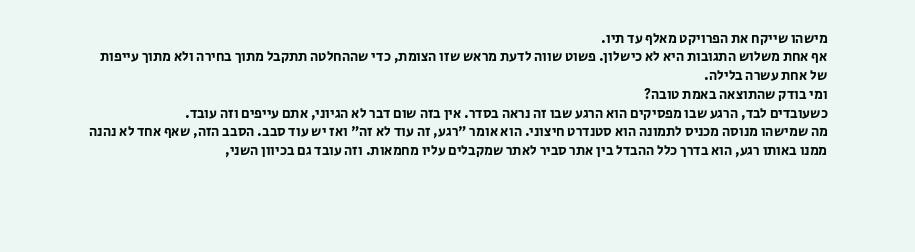מישהו שייקח את הפרויקט מאלף עד תיו.
אף אחת משלוש התגובות היא לא כישלון. פשוט שווה לדעת מראש שזו הצומת, כדי שההחלטה תתקבל מתוך בחירה ולא מתוך עייפות של אחת עשרה בלילה.
ומי בודק שהתוצאה באמת טובה?
כשעובדים לבד, הרגע שבו מפסיקים הוא הרגע שבו זה נראה בסדר. אין בזה שום דבר לא הגיוני, אתם עייפים וזה עובד.
מה שמישהו מנוסה מכניס לתמונה הוא סטנדרט חיצוני. הוא אומר "רגע, זה עוד לא זה" ואז יש עוד סבב. הסבב הזה, שאף אחד לא נהנה ממנו באותו רגע, הוא בדרך כלל ההבדל בין אתר סביר לאתר שמקבלים עליו מחמאות. וזה עובד גם בכיוון השני,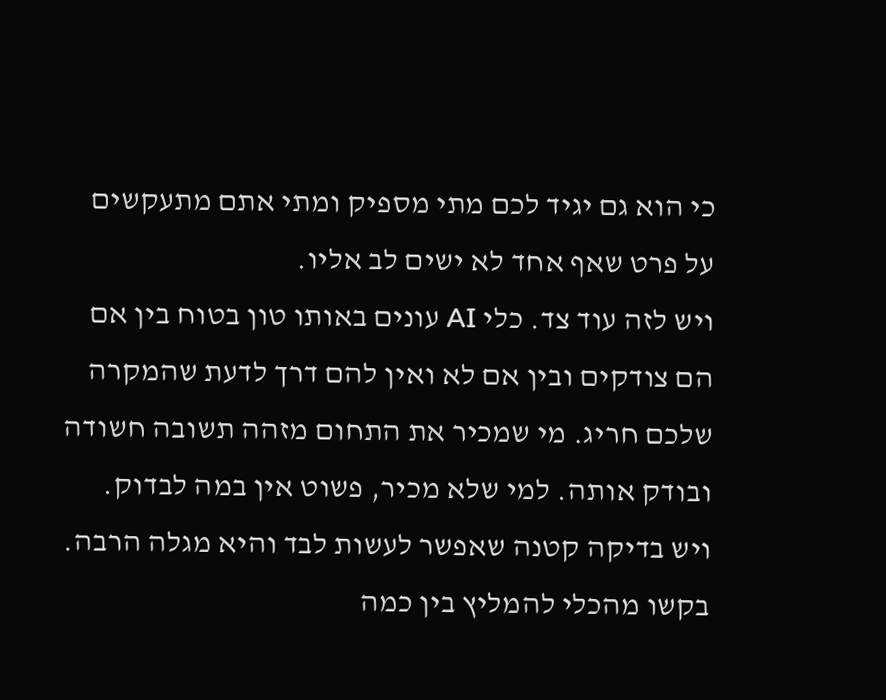כי הוא גם יגיד לכם מתי מספיק ומתי אתם מתעקשים על פרט שאף אחד לא ישים לב אליו.
ויש לזה עוד צד. כלי AI עונים באותו טון בטוח בין אם הם צודקים ובין אם לא ואין להם דרך לדעת שהמקרה שלכם חריג. מי שמכיר את התחום מזהה תשובה חשודה ובודק אותה. למי שלא מכיר, פשוט אין במה לבדוק.
ויש בדיקה קטנה שאפשר לעשות לבד והיא מגלה הרבה. בקשו מהכלי להמליץ בין כמה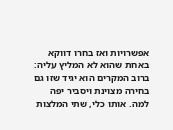אפשרויות ואז בחרו דווקא באחת שהוא לא המליץ עליה:
ברוב המקרים הוא יגיד שזו גם בחירה מצוינת ויסביר יפה למה. אותו כלי, שתי המלצות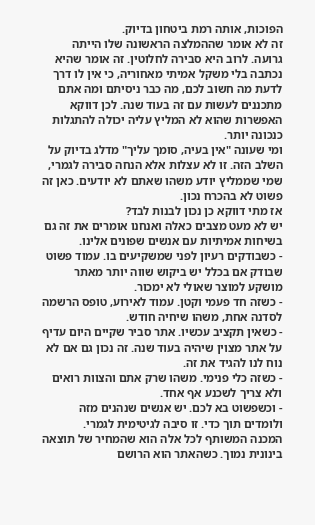הפוכות, אותה רמת ביטחון בדיוק.
זה לא אומר שההמלצה הראשונה שלו הייתה גרועה. לרוב היא סבירה לחלוטין. זה אומר שהיא נכתבה בלי משקל אמיתי מאחוריה, כי אין לו דרך לדעת מה חשוב לכם, מה כבר ניסיתם ומה אתם מתכננים לעשות עם זה בעוד שנה. לכן דווקא האפשרות שהוא לא המליץ עליה יכולה להתגלות כנכונה יותר.
ומי שעונה "אין בעיה, סומך עליך" מדלג בדיוק על השלב הזה. זו לא עצלות אלא הנחה סבירה לגמרי, שמי שממליץ יודע משהו שאתם לא יודעים. כאן זה פשוט לא בהכרח נכון.
אז מתי דווקא כן נכון לבנות לבד?
יש לא מעט מצבים כאלה ואנחנו אומרים את זה גם בשיחות אמיתיות עם אנשים שפונים אלינו.
- כשבודקים רעיון לפני שמשקיעים בו. עמוד פשוט שבודק אם בכלל יש ביקוש שווה יותר מאתר מושקע למוצר שאולי לא ימכור.
- כשזה חד פעמי וקטן. עמוד לאירוע, טופס הרשמה לסדנה אחת, משהו שיחיה חודש.
- כשאין תקציב עכשיו. אתר סביר שקיים היום עדיף על אתר מצוין שיהיה בעוד שנה. זה נכון גם אם לא נוח לנו להגיד את זה.
- כשזה כלי פנימי. משהו שרק אתם והצוות רואים ולא צריך לשכנע אף אחד.
- וכשפשוט בא לכם. יש אנשים שנהנים מזה ולומדים תוך כדי. זו סיבה לגיטימית לגמרי.
המכנה המשותף לכל אלה הוא שהמחיר של תוצאה בינונית נמוך. כשהאתר הוא הרושם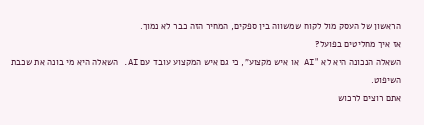הראשון של העסק מול לקוח שמשווה בין ספקים, המחיר הזה כבר לא נמוך.
אז איך מחליטים בפועל?
השאלה הנכונה היא לא "AI או איש מקצוע", כי גם איש המקצוע עובד עם AI. השאלה היא מי בונה את שכבת השיפוט.
אתם רוצים לרכוש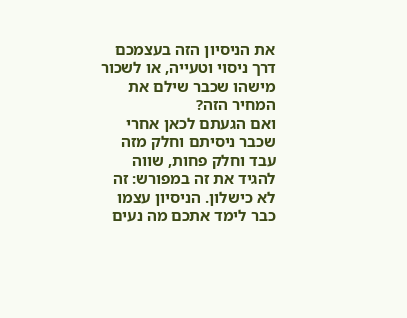את הניסיון הזה בעצמכם דרך ניסוי וטעייה, או לשכור מישהו שכבר שילם את המחיר הזה?
ואם הגעתם לכאן אחרי שכבר ניסיתם וחלק מזה עבד וחלק פחות, שווה להגיד את זה במפורש: זה לא כישלון. הניסיון עצמו כבר לימד אתכם מה נעים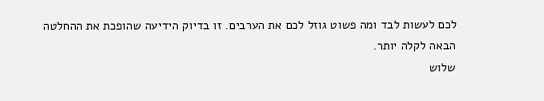לכם לעשות לבד ומה פשוט גוזל לכם את הערבים. זו בדיוק הידיעה שהופכת את ההחלטה הבאה לקלה יותר.
שלוש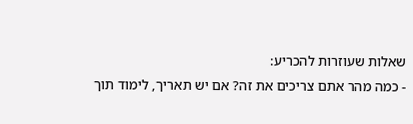שאלות שעוזרות להכריע:
- כמה מהר אתם צריכים את זה? אם יש תאריך, לימוד תוך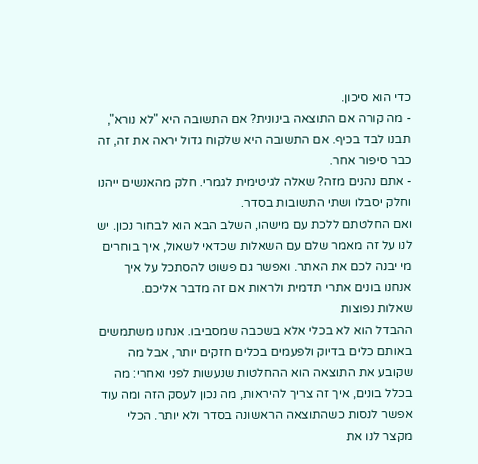כדי הוא סיכון.
- מה קורה אם התוצאה בינונית? אם התשובה היא "לא נורא", תבנו לבד בכיף. אם התשובה היא שלקוח גדול יראה את זה, זה כבר סיפור אחר.
- אתם נהנים מזה? שאלה לגיטימית לגמרי. חלק מהאנשים ייהנו וחלק יסבלו ושתי התשובות בסדר.
ואם החלטתם ללכת עם מישהו, השלב הבא הוא לבחור נכון. יש לנו על זה מאמר שלם עם השאלות שכדאי לשאול, איך בוחרים מי יבנה לכם את האתר. ואפשר גם פשוט להסתכל על איך אנחנו בונים אתרי תדמית ולראות אם זה מדבר אליכם.
שאלות נפוצות
ההבדל הוא לא בכלי אלא בשכבה שמסביבו. אנחנו משתמשים באותם כלים בדיוק ולפעמים בכלים חזקים יותר, אבל מה שקובע את התוצאה הוא ההחלטות שנעשות לפני ואחרי: מה בכלל בונים, איך זה צריך להיראות, מה נכון לעסק הזה ומה עוד אפשר לנסות כשהתוצאה הראשונה בסדר ולא יותר. הכלי מקצר לנו את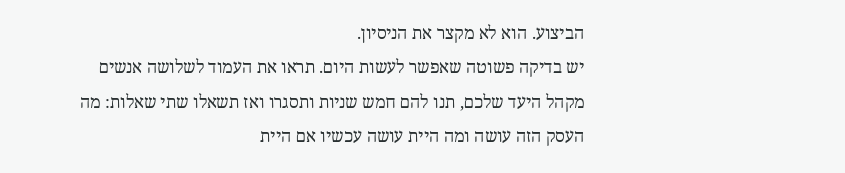הביצוע. הוא לא מקצר את הניסיון.
יש בדיקה פשוטה שאפשר לעשות היום. תראו את העמוד לשלושה אנשים מקהל היעד שלכם, תנו להם חמש שניות ותסגרו ואז תשאלו שתי שאלות: מה העסק הזה עושה ומה היית עושה עכשיו אם היית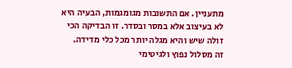מתעניין. אם התשובות מגומגמות, הבעיה היא לא בעיצוב אלא במסר ובסדר. זו הבדיקה הכי זולה שיש והיא מגלה יותר מכל כלי מדידה.
זה מסלול נפוץ ולגיטימי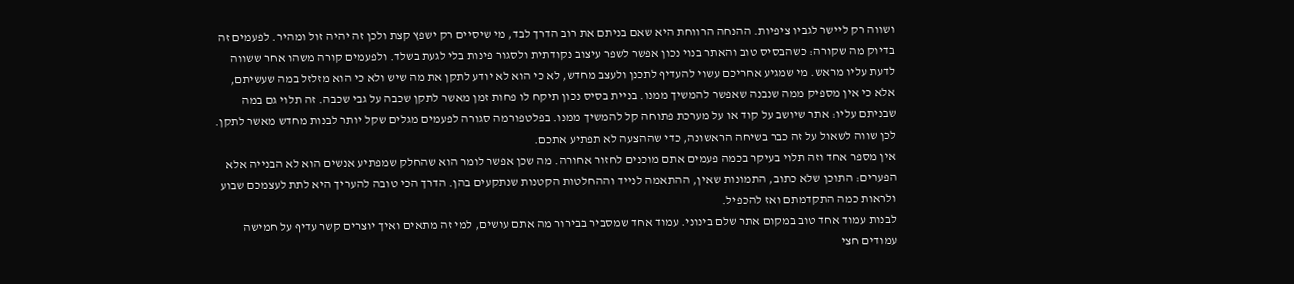ושווה רק ליישר לגביו ציפיות. ההנחה הרווחת היא שאם בניתם את רוב הדרך לבד, מי שיסיים רק ישפץ קצת ולכן זה יהיה זול ומהיר. לפעמים זה בדיוק מה שקורה: כשהבסיס טוב והאתר בנוי נכון אפשר לשפר עיצוב נקודתית ולסגור פינות בלי לגעת בשלד. ולפעמים קורה משהו אחר ששווה לדעת עליו מראש. מי שמגיע אחריכם עשוי להעדיף לתכנן ולעצב מחדש, לא כי הוא לא יודע לתקן את מה שיש ולא כי הוא מזלזל במה שעשיתם, אלא כי אין מספיק ממה שנבנה שאפשר להמשיך ממנו. בניית בסיס נכון תיקח לו פחות זמן מאשר לתקן שכבה על גבי שכבה. זה תלוי גם במה שבניתם עליו: אתר שיושב על קוד או על מערכת פתוחה קל להמשיך ממנו. בפלטפורמה סגורה לפעמים מגלים שקל יותר לבנות מחדש מאשר לתקן. לכן שווה לשאול על זה כבר בשיחה הראשונה, כדי שההצעה לא תפתיע אתכם.
אין מספר אחד וזה תלוי בעיקר בכמה פעמים אתם מוכנים לחזור אחורה. מה שכן אפשר לומר הוא שהחלק שמפתיע אנשים הוא לא הבנייה אלא הפערים: התוכן שלא כתוב, התמונות שאין, ההתאמה לנייד וההחלטות הקטנות שנתקעים בהן. הדרך הכי טובה להעריך היא לתת לעצמכם שבוע ולראות כמה התקדמתם ואז להכפיל.
לבנות עמוד אחד טוב במקום אתר שלם בינוני. עמוד אחד שמסביר בבירור מה אתם עושים, למי זה מתאים ואיך יוצרים קשר עדיף על חמישה עמודים חצי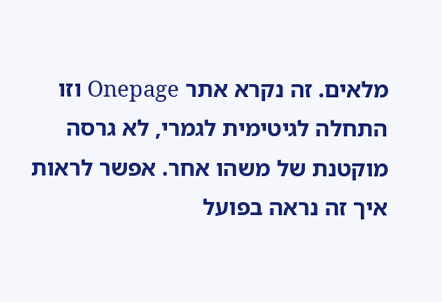מלאים. זה נקרא אתר Onepage וזו התחלה לגיטימית לגמרי, לא גרסה מוקטנת של משהו אחר. אפשר לראות איך זה נראה בפועל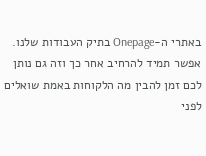באתרי ה-Onepage בתיק העבודות שלנו. אפשר תמיד להרחיב אחר כך וזה גם נותן לכם זמן להבין מה הלקוחות באמת שואלים לפני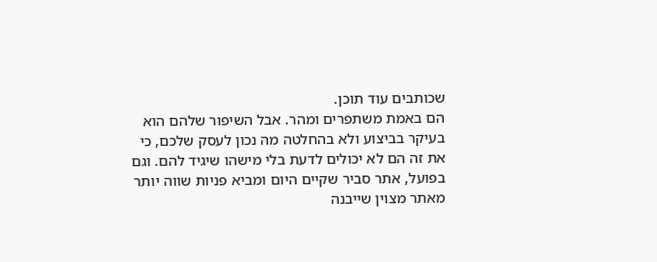שכותבים עוד תוכן.
הם באמת משתפרים ומהר. אבל השיפור שלהם הוא בעיקר בביצוע ולא בהחלטה מה נכון לעסק שלכם, כי את זה הם לא יכולים לדעת בלי מישהו שיגיד להם. וגם בפועל, אתר סביר שקיים היום ומביא פניות שווה יותר מאתר מצוין שייבנה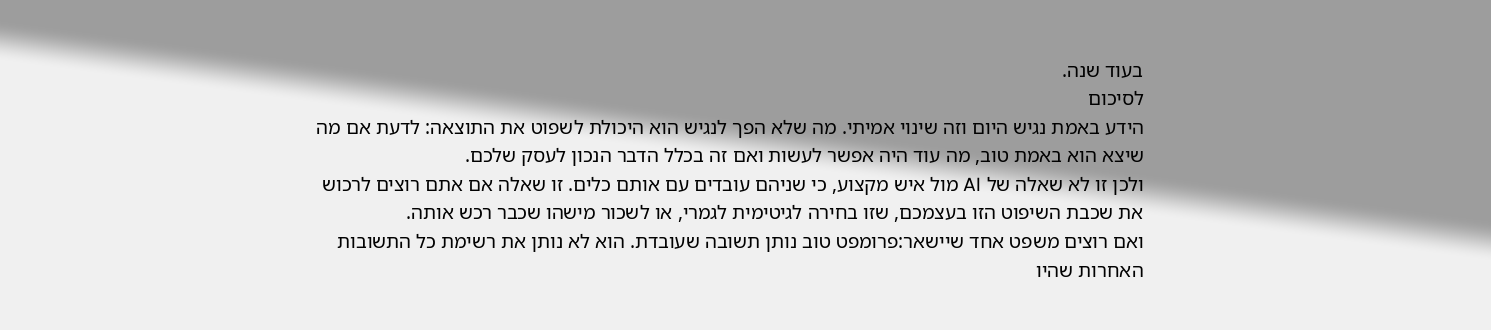בעוד שנה.
לסיכום
הידע באמת נגיש היום וזה שינוי אמיתי. מה שלא הפך לנגיש הוא היכולת לשפוט את התוצאה: לדעת אם מה שיצא הוא באמת טוב, מה עוד היה אפשר לעשות ואם זה בכלל הדבר הנכון לעסק שלכם.
ולכן זו לא שאלה של AI מול איש מקצוע, כי שניהם עובדים עם אותם כלים. זו שאלה אם אתם רוצים לרכוש את שכבת השיפוט הזו בעצמכם, שזו בחירה לגיטימית לגמרי, או לשכור מישהו שכבר רכש אותה.
ואם רוצים משפט אחד שיישאר:פרומפט טוב נותן תשובה שעובדת. הוא לא נותן את רשימת כל התשובות האחרות שהיו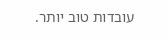עובדות טוב יותר.